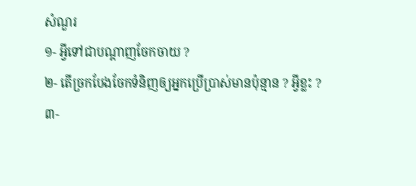សំណួរ
១- អ្វីទៅជាបណ្តាញចែកចាយ ?
២- តើច្រកបែងចែកទំនិញឲ្យអ្នកប្រើប្រាស់មានប៉ុន្មាន ? អ្វីខ្លះ ?
៣-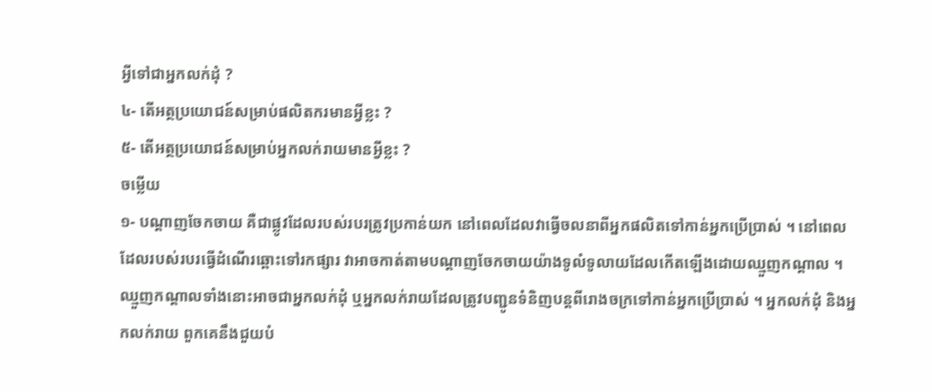អ្វីទៅជាអ្នកលក់ដុំ ?
៤- តើអត្ថប្រយោជន៍សម្រាប់ផលិតករមានអ្វីខ្លះ ?
៥- តើអត្ថប្រយោជន៍សម្រាប់អ្នកលក់រាយមានអ្វីខ្លះ ?
ចម្លើយ
១- បណ្តាញចែកចាយ គឺជាផ្លូវដែលរបស់របរត្រូវប្រកាន់យក នៅពេលដែលវាធ្វើចលនាពីអ្នកផលិតទៅកាន់អ្នកប្រើប្រាស់ ។ នៅពេលដែលរបស់របរធ្វើដំណើរឆ្ពោះទៅរកផ្សារ វាអាចកាត់តាមបណ្តាញចែកចាយយ៉ាងទូលំទូលាយដែលកើតឡើងដោយឈ្មួញកណ្តាល ។ ឈ្មួញកណ្តាលទាំងនោះអាចជាអ្នកលក់ដុំ ឬអ្នកលក់រាយដែលត្រូវបញ្ជូនទំនិញបន្តពីរោងចក្រទៅកាន់អ្នកប្រើប្រាស់ ។ អ្នកលក់ដុំ និងអ្នកលក់រាយ ពួកគេនឹងជួយបំ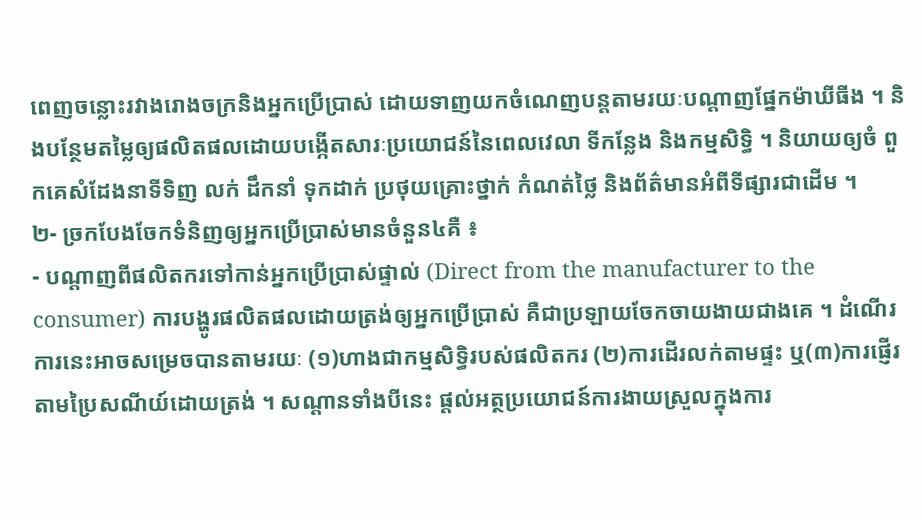ពេញចន្លោះរវាងរោងចក្រនិងអ្នកប្រើប្រាស់ ដោយទាញយកចំណេញបន្តតាមរយៈបណ្តាញផ្នែកម៉ាឃីធីង ។ និងបន្ថែមតម្លៃឲ្យផលិតផលដោយបង្កើតសារៈប្រយោជន៍នៃពេលវេលា ទីកន្លែង និងកម្មសិទ្ធិ ។ និយាយឲ្យចំ ពួកគេសំដែងនាទីទិញ លក់ ដឹកនាំ ទុកដាក់ ប្រថុយគ្រោះថ្នាក់ កំណត់ថ្លៃ និងព័ត៌មានអំពីទីផ្សារជាដើម ។
២- ច្រកបែងចែកទំនិញឲ្យអ្នកប្រើប្រាស់មានចំនួន៤គឺ ៖
- បណ្តាញពីផលិតករទៅកាន់អ្នកប្រើប្រាស់ផ្ទាល់ (Direct from the manufacturer to the consumer) ការបង្ហូរផលិតផលដោយត្រង់ឲ្យអ្នកប្រើប្រាស់ គឺជាប្រឡាយចែកចាយងាយជាងគេ ។ ដំណើរការនេះអាចសម្រេចបានតាមរយៈ (១)ហាងជាកម្មសិទ្ធិរបស់ផលិតករ (២)ការដើរលក់តាមផ្ទះ ឬ(៣)ការផ្ញើរតាមប្រៃសណីយ៍ដោយត្រង់ ។ សណ្តានទាំងបីនេះ ផ្តល់អត្ថប្រយោជន៍ការងាយស្រួលក្នុងការ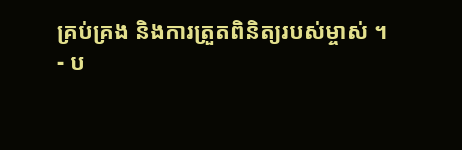គ្រប់គ្រង និងការត្រួតពិនិត្យរបស់ម្ចាស់ ។
- ប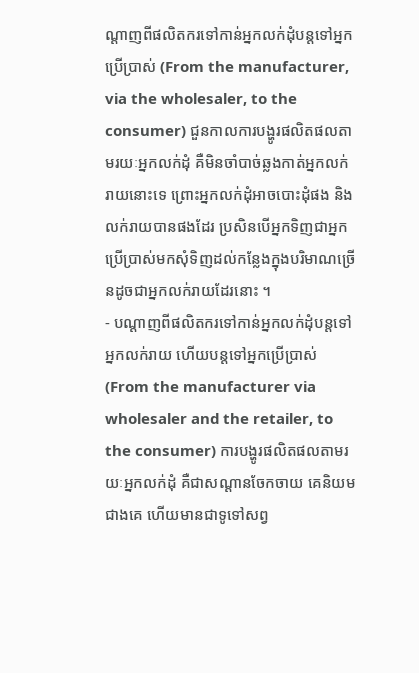ណ្តាញពីផលិតករទៅកាន់អ្នកលក់ដុំបន្តទៅអ្នកប្រើប្រាស់ (From the manufacturer, via the wholesaler, to the consumer) ជួនកាលការបង្ហូរផលិតផលតាមរយៈអ្នកលក់ដុំ គឺមិនចាំបាច់ឆ្លងកាត់អ្នកលក់រាយនោះទេ ព្រោះអ្នកលក់ដុំអាចបោះដុំផង និងលក់រាយបានផងដែរ ប្រសិនបើអ្នកទិញជាអ្នកប្រើប្រាស់មកសុំទិញដល់កន្លែងក្នុងបរិមាណច្រើនដូចជាអ្នកលក់រាយដែរនោះ ។
- បណ្តាញពីផលិតករទៅកាន់អ្នកលក់ដុំបន្តទៅអ្នកលក់រាយ ហើយបន្តទៅអ្នកប្រើប្រាស់ (From the manufacturer via wholesaler and the retailer, to the consumer) ការបង្ហូរផលិតផលតាមរយៈអ្នកលក់ដុំ គឺជាសណ្តានចែកចាយ គេនិយមជាងគេ ហើយមានជាទូទៅសព្វ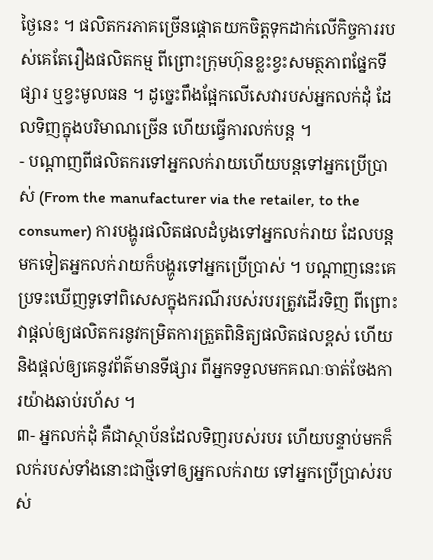ថ្ងៃនេះ ។ ផលិតករភាគច្រើនផ្តោតយកចិត្តទុកដាក់លើកិច្ចការរបស់គេតែរឿងផលិតកម្ម ពីព្រោះក្រុមហ៊ុនខ្លះខ្វះសមត្ថភាពផ្នែកទីផ្សារ ឬខ្វះមូលធន ។ ដូច្នេះពឹងផ្អែកលើសេវារបស់អ្នកលក់ដុំ ដែលទិញក្នុងបរិមាណច្រើន ហើយធ្វើការលក់បន្ត ។
- បណ្តាញពីផលិតករទៅអ្នកលក់រាយហើយបន្តទៅអ្នកប្រើប្រាស់ (From the manufacturer via the retailer, to the consumer) ការបង្ហូរផលិតផលដំបូងទៅអ្នកលក់រាយ ដែលបន្តមកទៀតអ្នកលក់រាយក៏បង្ហូរទៅអ្នកប្រើប្រាស់ ។ បណ្តាញនេះគេប្រទះឃើញទូទៅពិសេសក្នុងករណីរបស់របរត្រូវដើរទិញ ពីព្រោះវាផ្តល់ឲ្យផលិតករនូវកម្រិតការត្រួតពិនិត្យផលិតផលខ្ពស់ ហើយនិងផ្តល់ឲ្យគេនូវព័ត៌មានទីផ្សារ ពីអ្នកទទួលមកគណៈចាត់ចែងការយ៉ាងឆាប់រហ័ស ។
៣- អ្នកលក់ដុំ គឺជាស្ថាប័នដែលទិញរបស់របរ ហើយបន្ទាប់មកក៏លក់របស់ទាំងនោះជាថ្មីទៅឲ្យអ្នកលក់រាយ ទៅអ្នកប្រើប្រាស់របស់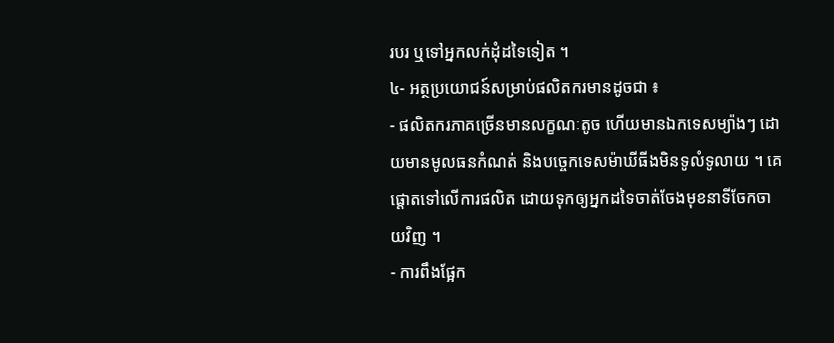របរ ឬទៅអ្នកលក់ដុំដទៃទៀត ។
៤- អត្ថប្រយោជន៍សម្រាប់ផលិតករមានដូចជា ៖
- ផលិតករភាគច្រើនមានលក្ខណៈតូច ហើយមានឯកទេសម្យ៉ាងៗ ដោយមានមូលធនកំណត់ និងបច្ចេកទេសម៉ាឃីធីងមិនទូលំទូលាយ ។ គេផ្តោតទៅលើការផលិត ដោយទុកឲ្យអ្នកដទៃចាត់ចែងមុខនាទីចែកចាយវិញ ។
- ការពឹងផ្អែក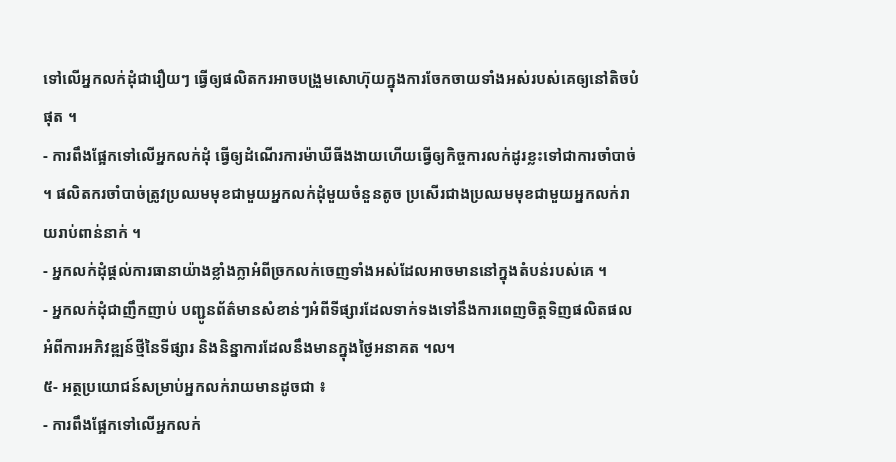ទៅលើអ្នកលក់ដុំជារឿយៗ ធ្វើឲ្យផលិតករអាចបង្រួមសោហ៊ុយក្នុងការចែកចាយទាំងអស់របស់គេឲ្យនៅតិចបំផុត ។
- ការពឹងផ្អែកទៅលើអ្នកលក់ដុំ ធ្វើឲ្យដំណើរការម៉ាឃីធីងងាយហើយធ្វើឲ្យកិច្ចការលក់ដូរខ្លះទៅជាការចាំបាច់ ។ ផលិតករចាំបាច់ត្រូវប្រឈមមុខជាមួយអ្នកលក់ដុំមួយចំនួនតូច ប្រសើរជាងប្រឈមមុខជាមួយអ្នកលក់រាយរាប់ពាន់នាក់ ។
- អ្នកលក់ដុំផ្តល់ការធានាយ៉ាងខ្លាំងក្លាអំពីច្រកលក់ចេញទាំងអស់ដែលអាចមាននៅក្នុងតំបន់របស់គេ ។
- អ្នកលក់ដុំជាញឹកញាប់ បញ្ជូនព័ត៌មានសំខាន់ៗអំពីទីផ្សារដែលទាក់ទងទៅនឹងការពេញចិត្តទិញផលិតផល អំពីការអភិវឌ្ឍន៍ថ្មីនៃទីផ្សារ និងនិន្នាការដែលនឹងមានក្នុងថ្ងៃអនាគត ។ល។
៥- អត្ថប្រយោជន៍សម្រាប់អ្នកលក់រាយមានដូចជា ៖
- ការពឹងផ្អែកទៅលើអ្នកលក់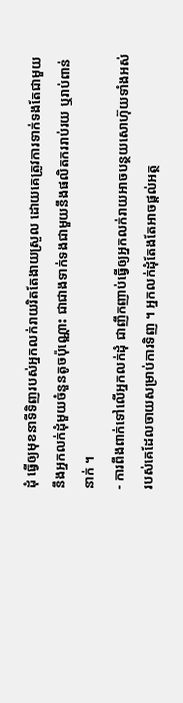ដុំ ធ្វើឲ្យមុខនាទីទិញរបស់អ្នកលក់រាយរិតតែងាយស្រួល ដោយគេត្រូវការទាក់ទងតែជាមួយនឹងអ្នកលក់ដុំមួយចំនួនតូចប៉ុណ្ណោះ ជាជាងទាក់ទងជាមួយនឹងផលិតកររាប់រយ ឬរាប់ពាន់នាក់ ។
- ការពឹងពាក់ទៅលើអ្នកលក់ដុំ ជាញឹកញាប់ធ្វើឲ្យអ្នកលក់រាយអាចបន្ថយសោហ៊ុយទាំងអស់របស់គេដែលចាយសម្រាប់ការទិញ ។ អ្នកលក់ដុំតែងតែអាចផ្តល់អត្ថ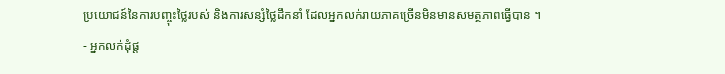ប្រយោជន៍នៃការបញ្ចុះថ្លៃរបស់ និងការសន្សំថ្លៃដឹកនាំ ដែលអ្នកលក់រាយភាគច្រើនមិនមានសមត្ថភាពធ្វើបាន ។
- អ្នកលក់ដុំផ្ត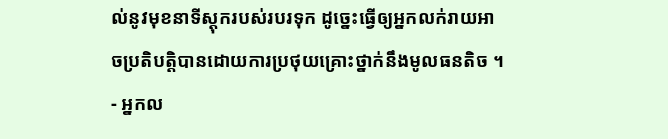ល់នូវមុខនាទីស្តុករបស់របរទុក ដូច្នេះធ្វើឲ្យអ្នកលក់រាយអាចប្រតិបត្តិបានដោយការប្រថុយគ្រោះថ្នាក់នឹងមូលធនតិច ។
- អ្នកល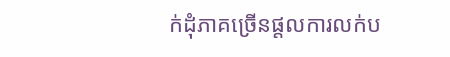ក់ដុំភាគច្រើនផ្តលការលក់ប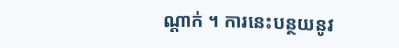ណ្តាក់ ។ ការនេះបន្ថយនូវ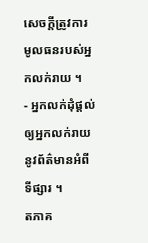សេចក្តីត្រូវការមូលធនរបស់អ្នកលក់រាយ ។
- អ្នកលក់ដុំផ្តល់ឲ្យអ្នកលក់រាយនូវព័ត៌មានអំពីទីផ្សារ ។
តភាគ